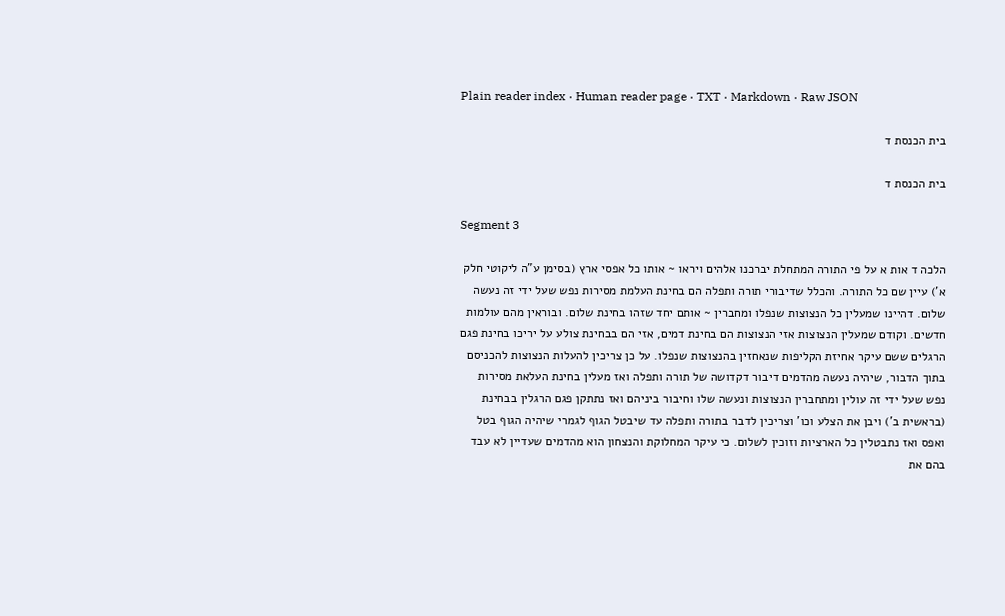Plain reader index · Human reader page · TXT · Markdown · Raw JSON

בית הכנסת ד

בית הכנסת ד

Segment 3

הלכה ד אות א על פי התורה המתחלת יברכנו אלהים ויראו ~ אותו כל אפסי ארץ (בסימן ע"ה ליקוטי חלק א') עיין שם כל התורה. והכלל שדיבורי תורה ותפלה הם בחינת העלמת מסירות נפש שעל ידי זה נעשה שלום. דהיינו שמעלין כל הנצוצות שנפלו ומחברין ~ אותם יחד שזהו בחינת שלום. ובוראין מהם עולמות חדשים. וקודם שמעלין הנצוצות אזי הנצוצות הם בחינת דמים, אזי הם בבחינת צולע על יריכו בחינת פגם הרגלים ששם עיקר אחיזת הקליפות שנאחזין בהנצוצות שנפלו. על כן צריכין להעלות הנצוצות להכניסם בתוך הדבור, שיהיה נעשה מהדמים דיבור דקדושה של תורה ותפלה ואז מעלין בחינת העלאת מסירות נפש שעל ידי זה עולין ומתחברין הנצוצות ונעשה שלו וחיבור ביניהם ואז נתתקן פגם הרגלין בבחינת (בראשית ב') ויבן את הצלע וכו' וצריכין לדבר בתורה ותפלה עד שיבטל הגוף לגמרי שיהיה הגוף בטל ואפס ואז נתבטלין כל הארציות וזוכין לשלום. כי עיקר המחלוקת והנצחון הוא מהדמים שעדיין לא עבד בהם את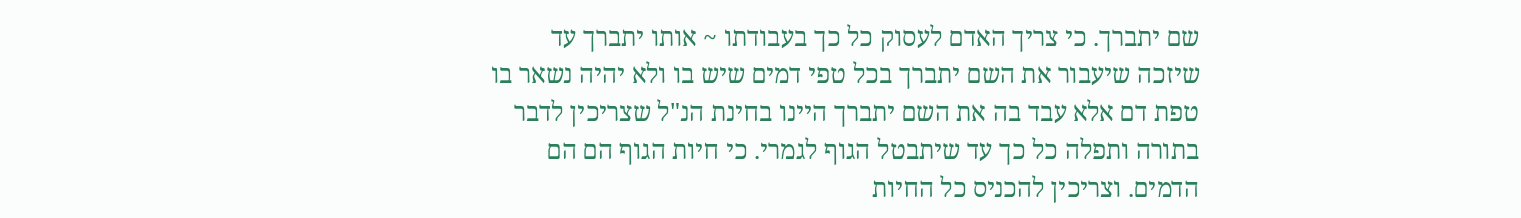שם יתברך. כי צריך האדם לעסוק כל כך בעבודתו ~ אותו יתברך עד שיזכה שיעבור את השם יתברך בכל טפי דמים שיש בו ולא יהיה נשאר בו טפת דם אלא עבד בה את השם יתברך היינו בחינת הנ"ל שצריכין לדבר בתורה ותפלה כל כך עד שיתבטל הגוף לגמרי. כי חיות הגוף הם הם הדמים. וצריכין להכניס כל החיות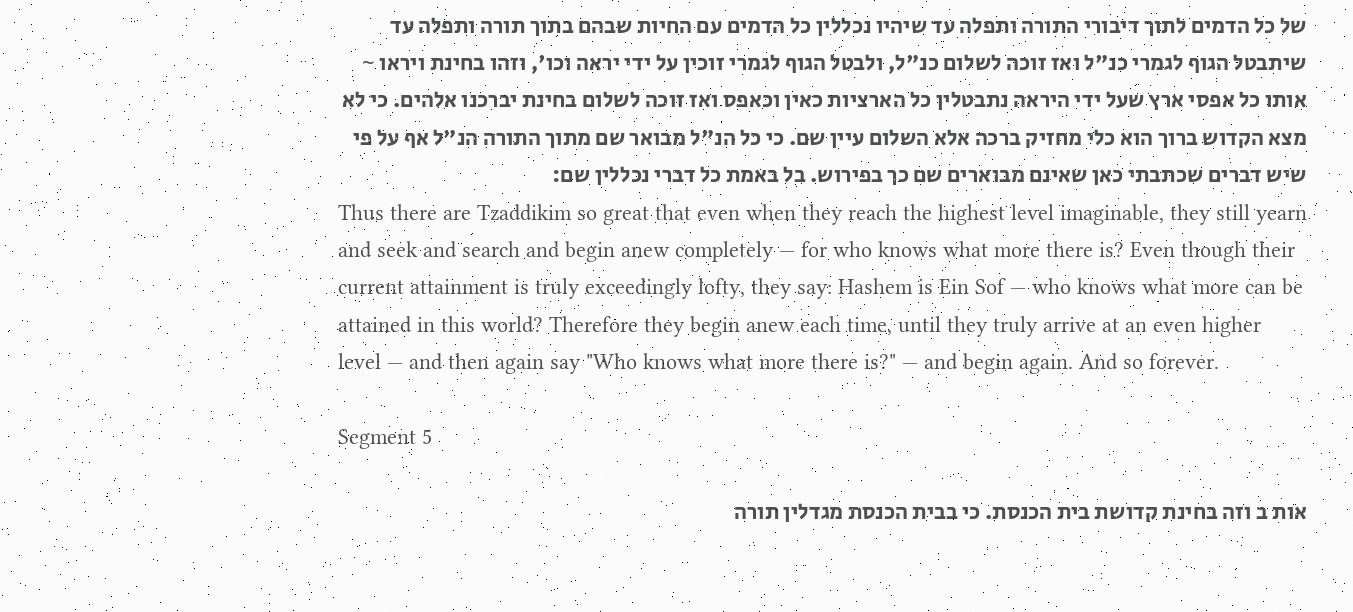של כל הדמים לתוך דיבורי התורה ותפלה עד שיהיו נכללין כל הדמים עם החיות שבהם בתוך תורה ותפלה עד שיתבטל הגוף לגמרי כנ"ל ואז זוכה לשלום כנ"ל, ולבטל הגוף לגמרי זוכין על ידי יראה וכו', וזהו בחינת ויראו ~ אותו כל אפסי ארץ שעל ידי היראה נתבטלין כל הארציות כאין וכאפס ואז זוכה לשלום בחינת יברכנו אלהים. כי לא מצא הקדוש ברוך הוא כלי מחזיק ברכה אלא השלום עיין שם. כי כל הנ"ל מבואר שם מתוך התורה הנ"ל אף על פי שיש דברים שכתבתי כאן שאינם מבוארים שם כך בפירוש. בל באמת כל דברי נכללין שם:
Thus there are Tzaddikim so great that even when they reach the highest level imaginable, they still yearn and seek and search and begin anew completely — for who knows what more there is? Even though their current attainment is truly exceedingly lofty, they say: Hashem is Ein Sof — who knows what more can be attained in this world? Therefore they begin anew each time, until they truly arrive at an even higher level — and then again say "Who knows what more there is?" — and begin again. And so forever.

Segment 5

אות ב וזה בחינת קדושת בית הכנסת. כי בבית הכנסת מגדלין תורה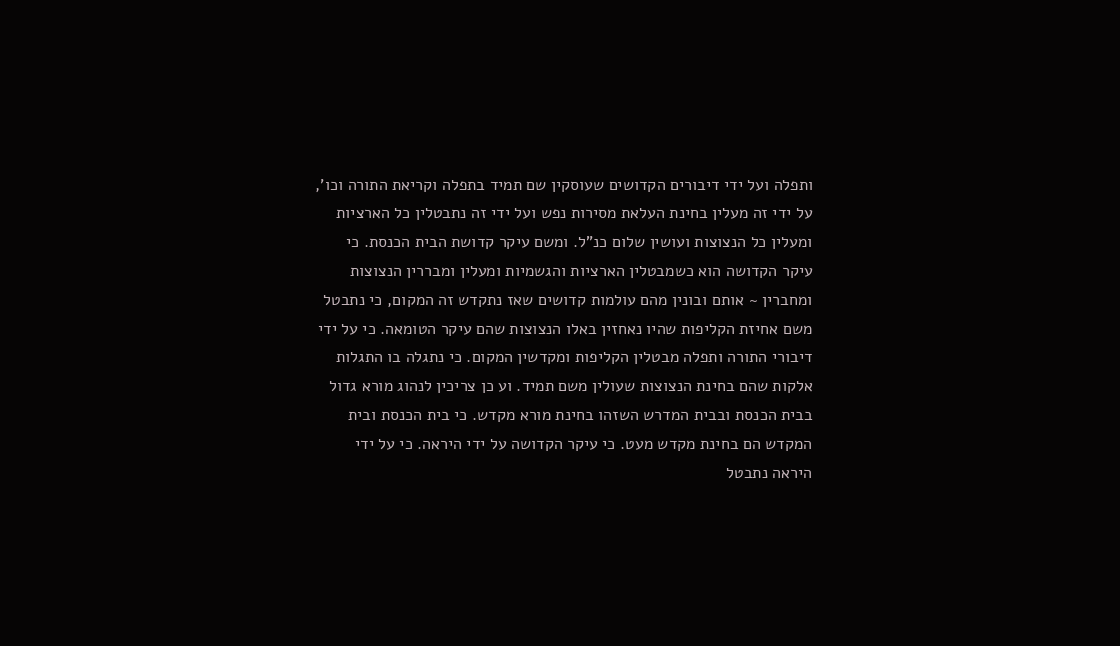ותפלה ועל ידי דיבורים הקדושים שעוסקין שם תמיד בתפלה וקריאת התורה וכו', על ידי זה מעלין בחינת העלאת מסירות נפש ועל ידי זה נתבטלין כל הארציות ומעלין כל הנצוצות ועושין שלום כנ"ל. ומשם עיקר קדושת הבית הכנסת. כי עיקר הקדושה הוא כשמבטלין הארציות והגשמיות ומעלין ומבררין הנצוצות ומחברין ~ אותם ובונין מהם עולמות קדושים שאז נתקדש זה המקום, כי נתבטל משם אחיזת הקליפות שהיו נאחזין באלו הנצוצות שהם עיקר הטומאה. כי על ידי דיבורי התורה ותפלה מבטלין הקליפות ומקדשין המקום. כי נתגלה בו התגלות אלקות שהם בחינת הנצוצות שעולין משם תמיד. וע כן צריכין לנהוג מורא גדול בבית הכנסת ובבית המדרש השזהו בחינת מורא מקדש. כי בית הכנסת ובית המקדש הם בחינת מקדש מעט. כי עיקר הקדושה על ידי היראה. כי על ידי היראה נתבטל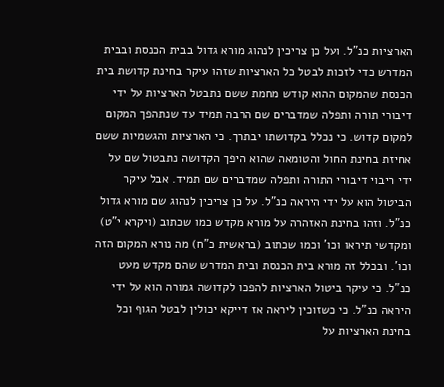הארציות כנ"ל. ועל כן צריכין לנהוג מורא גדול בבית הכנסת ובבית המדרש כדי לזכות לבטל כל הארציות שזהו עיקר בחינת קדושת בית הכנסת שהמקום ההוא קודש מחמת ששם נתבטל הארציות על ידי דיבורי תורה ותפלה שמדברים שם הרבה תמיד עד שנתהפך המקום למקום קדוש. כי נכלל בקדושתו יבתרך. כי הארציות והגשמיות ששם אחיזת בחינת החול והטומאה שהוא היפך הקדושה נתבטול שם על ידי ריבוי דיבורי התורה ותפלה שמדברים שם תמיד. אבל עיקר הביטול הוא על ידי היראה כנ"ל. על כן צריכין לנהוג שם מורא גדול כנ"ל. וזהו בחינת האזהרה על מורא מקדש כמו שכתוב (ויקרא י"ט) ומקדשי תיראו וכו' וכמו שכתוב (בראשית כ"ח) מה נורא המקום הזה וכו'. ובכלל זה מורא בית הכנסת ובית המדרש שהם מקדש מעט כנ"ל. כי עיקר ביטול הארציות להפכו לקדושה גמורה הוא על ידי היראה כנ"ל. כי כשזוכין ליראה אז דייקא יכולין לבטל הגוף וכל בחינת הארציות על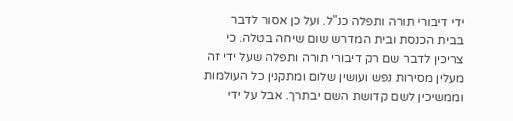ידי דיבורי תורה ותפלה כנ"ל. ועל כן אסור לדבר בבית הכנסת ובית המדרש שום שיחה בטלה. כי צריכין לדבר שם רק דיבורי תורה ותפלה שעל ידי זה מעלין מסירות נפש ועושין שלום ומתקנין כל העולמות וממשיכין לשם קדושת השם יבתרך. אבל על ידי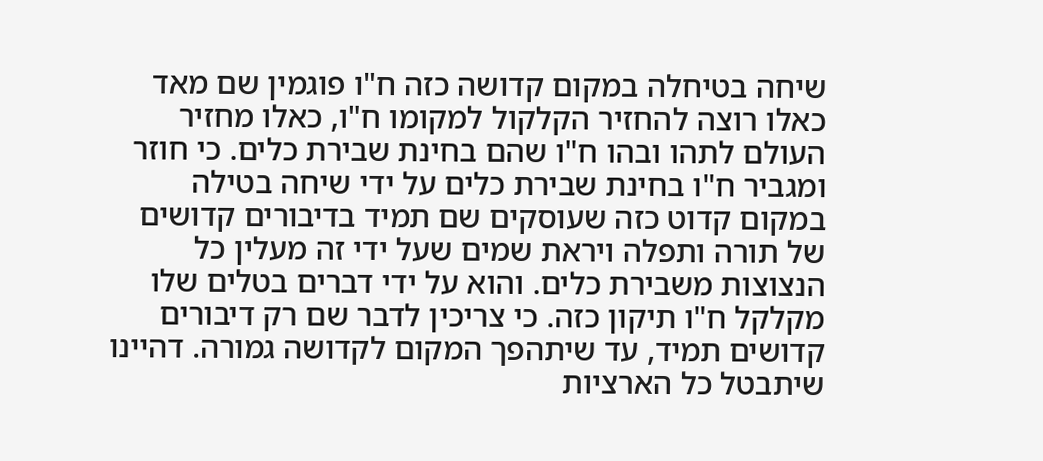שיחה בטיחלה במקום קדושה כזה ח"ו פוגמין שם מאד כאלו רוצה להחזיר הקלקול למקומו ח"ו, כאלו מחזיר העולם לתהו ובהו ח"ו שהם בחינת שבירת כלים. כי חוזר ומגביר ח"ו בחינת שבירת כלים על ידי שיחה בטילה במקום קדוט כזה שעוסקים שם תמיד בדיבורים קדושים של תורה ותפלה ויראת שמים שעל ידי זה מעלין כל הנצוצות משבירת כלים. והוא על ידי דברים בטלים שלו מקלקל ח"ו תיקון כזה. כי צריכין לדבר שם רק דיבורים קדושים תמיד, עד שיתהפך המקום לקדושה גמורה. דהיינו שיתבטל כל הארציות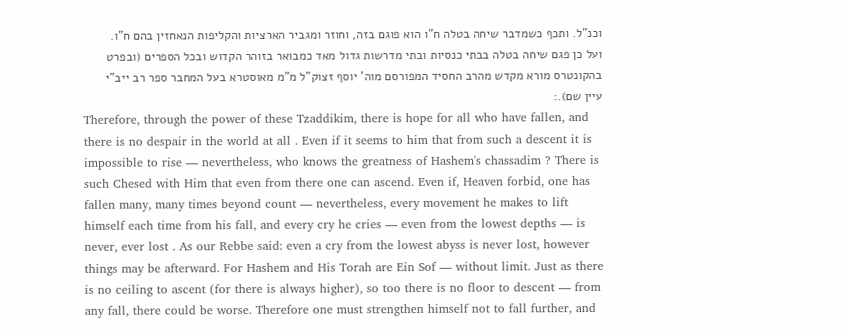וכנ"ל. ותכף כשמדבר שיחה בטלה ח"ו הוא פוגם בזה, וחוזר ומגביר הארציות והקליפות הנאחזין בהם ח"ו. ועל כן פגם שיחה בטלה בבתי כנסיות ובתי מדרשות גדול מאד כמבואר בזוהר הקדוש ובכל הספרים (ובפרט בהקונטרס מורא מקדש מהרב החסיד המפורסם מוה' יוסף זצוק"ל מ"מ מאוסטרא בעל המחבר ספר רב ייב"י עיין שם).:
Therefore, through the power of these Tzaddikim, there is hope for all who have fallen, and there is no despair in the world at all . Even if it seems to him that from such a descent it is impossible to rise — nevertheless, who knows the greatness of Hashem's chassadim ? There is such Chesed with Him that even from there one can ascend. Even if, Heaven forbid, one has fallen many, many times beyond count — nevertheless, every movement he makes to lift himself each time from his fall, and every cry he cries — even from the lowest depths — is never, ever lost . As our Rebbe said: even a cry from the lowest abyss is never lost, however things may be afterward. For Hashem and His Torah are Ein Sof — without limit. Just as there is no ceiling to ascent (for there is always higher), so too there is no floor to descent — from any fall, there could be worse. Therefore one must strengthen himself not to fall further, and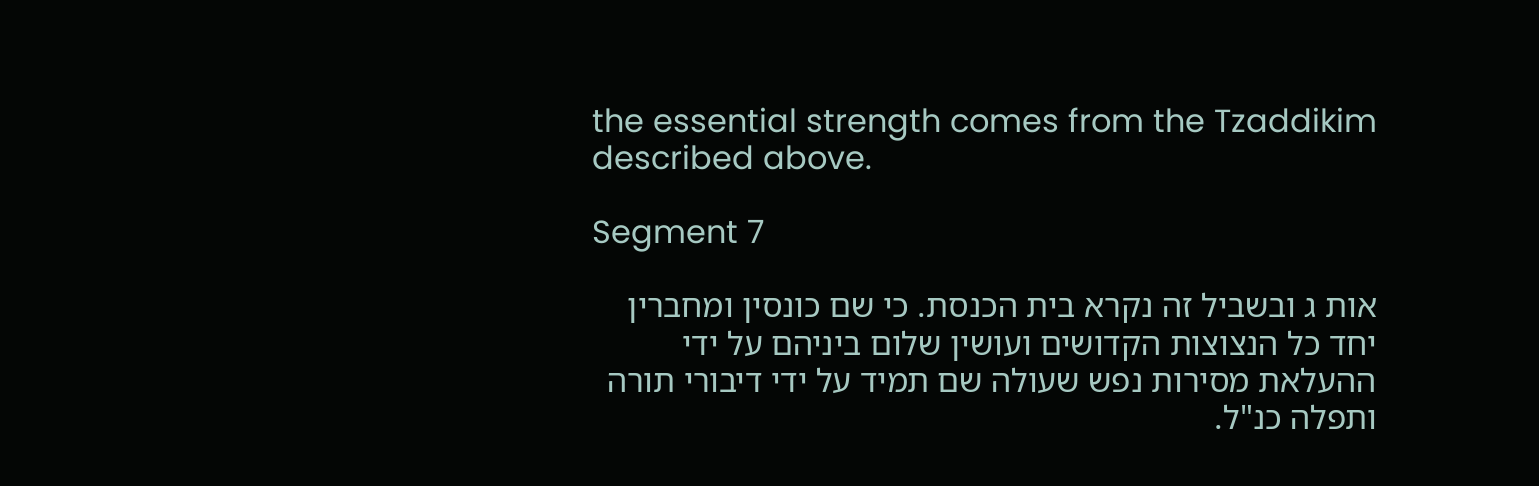the essential strength comes from the Tzaddikim described above.

Segment 7

אות ג ובשביל זה נקרא בית הכנסת. כי שם כונסין ומחברין יחד כל הנצוצות הקדושים ועושין שלום ביניהם על ידי ההעלאת מסירות נפש שעולה שם תמיד על ידי דיבורי תורה ותפלה כנ"ל.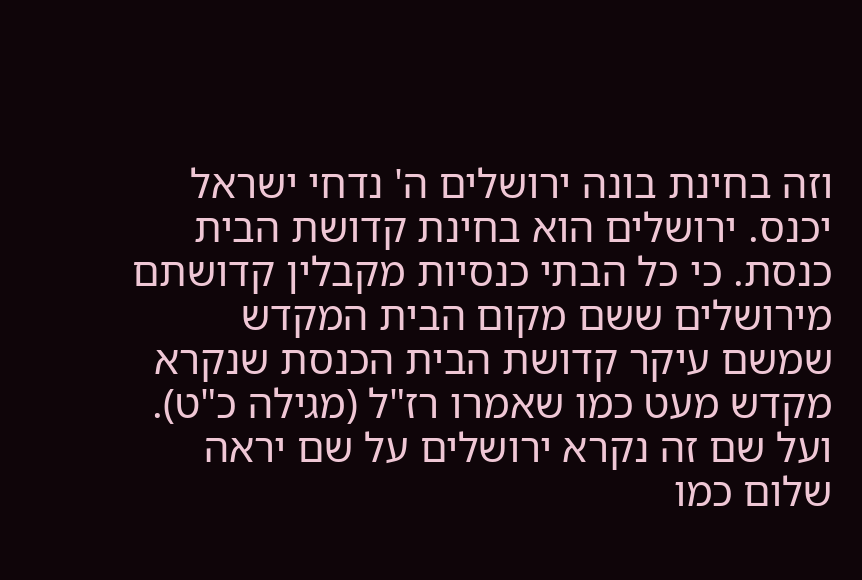וזה בחינת בונה ירושלים ה' נדחי ישראל יכנס. ירושלים הוא בחינת קדושת הבית כנסת. כי כל הבתי כנסיות מקבלין קדושתם מירושלים ששם מקום הבית המקדש שמשם עיקר קדושת הבית הכנסת שנקרא מקדש מעט כמו שאמרו רז"ל (מגילה כ"ט). ועל שם זה נקרא ירושלים על שם יראה שלום כמו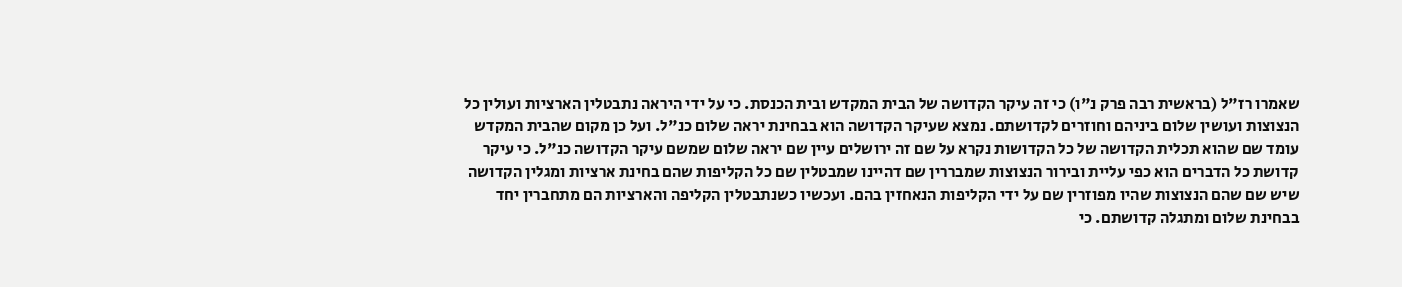שאמרו רז"ל (בראשית רבה פרק נ"ו) כי זה עיקר הקדושה של הבית המקדש ובית הכנסת. כי על ידי היראה נתבטלין הארציות ועולין כל הנצוצות ועושין שלום ביניהם וחוזרים לקדושתם. נמצא שעיקר הקדושה הוא בבחינת יראה שלום כנ"ל. ועל כן מקום שהבית המקדש עומד שם שהוא תכלית הקדושה של כל הקדושות נקרא על שם זה ירושלים עיין שם יראה שלום שמשם עיקר הקדושה כנ"ל. כי עיקר קדושת כל הדברים הוא כפי עליית ובירור הנצוצות שמבררין שם דהיינו שמבטלין שם כל הקליפות שהם בחינת ארציות ומגלין הקדושה שיש שם שהם הנצוצות שהיו מפוזרין שם על ידי הקליפות הנאחזין בהם. ועכשיו כשנתבטלין הקליפה והארציות הם מתחברין יחד בבחינת שלום ומתגלה קדושתם. כי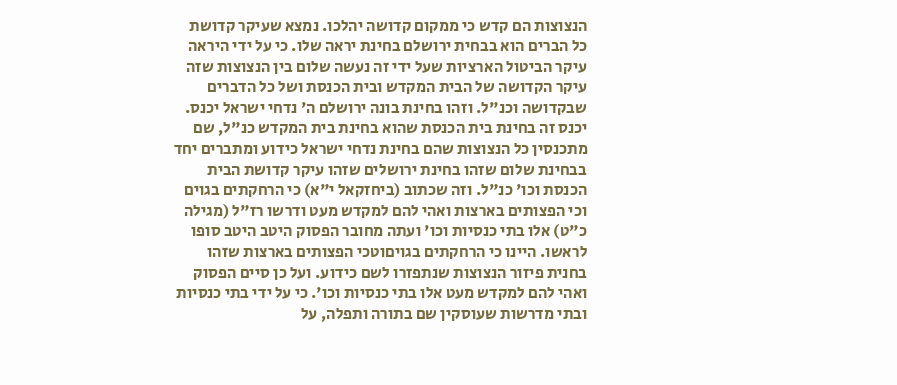הנצוצות הם קדש כי ממקום קדושה יהלכו. נמצא שעיקר קדושת כל הברים הוא בבחית ירושלם בחינת יראה שלו. כי על ידי היראה עיקר הביטול הארציות שעל ידי זה נעשה שלום בין הנצוצות שזה עיקר הקדושה של הבית המקדש ובית הכנסת ושל כל הדברים שבקדושה וכנ"ל. וזהו בחינת בונה ירושלם ה' נדחי ישראל יכנס. יכנס זה בחינת בית הכנסת שהוא בחינת בית המקדש כנ"ל, שם מתכנסין כל הנצוצות שהם בחינת נדחי ישראל כידוע ומתברים יחד בבחינת שלום שזהו בחינת ירושלים שזהו עיקר קדושת הבית הכנסת וכו' כנ"ל. וזה שכתוב (ביחזקאל י"א) כי הרחקתים בגוים וכי הפצותים בארצות ואהי להם למקדש מעט ודרשו רז"ל (מגילה כ"ט) אלו בתי כנסיות וכו' ועתה מחובר הפסוק היטב היטב סופו לראשו. היינו כי הרחקתים בגויםוטכי הפצותים בארצות שזהו בחנית פיזור הנצוצות שנתפזרו לשם כידוע. ועל כן סיים הפסוק ואהי להם למקדש מעט אלו בתי כנסיות וכו'. כי על ידי בתי כנסיות ובתי מדרשות שעוסקין שם בתורה ותפלה, על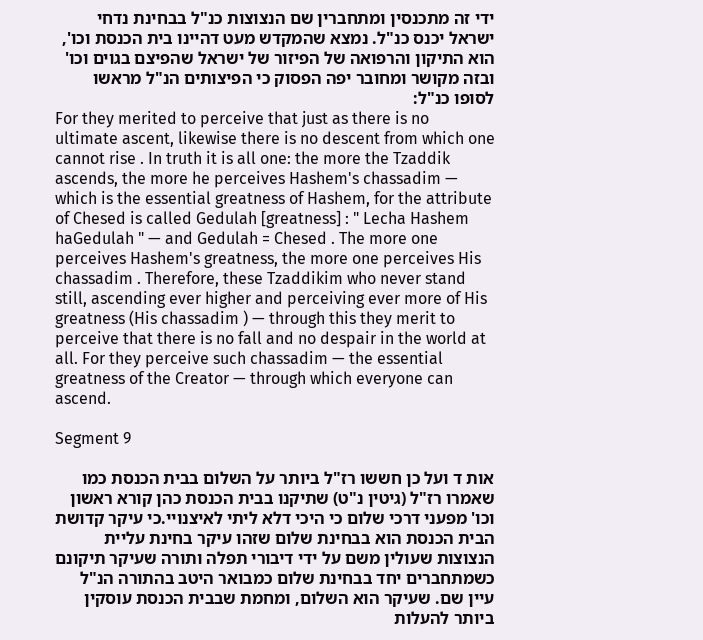ידי זה מתכנסין ומתחברין שם הנצוצות כנ"ל בבחינת נדחי ישראל יכנס כנ"ל. נמצא שהמקדש מעט דהיינו בית הכנסת וכו', הוא התיקון והרפואה של הפיזור של ישראל שהפיצם בגוים וכו' ובזה מקושר ומחובר יפה הפסוק כי הפיצותים הנ"ל מראשו לסופו כנ"ל:
For they merited to perceive that just as there is no ultimate ascent, likewise there is no descent from which one cannot rise . In truth it is all one: the more the Tzaddik ascends, the more he perceives Hashem's chassadim — which is the essential greatness of Hashem, for the attribute of Chesed is called Gedulah [greatness] : " Lecha Hashem haGedulah " — and Gedulah = Chesed . The more one perceives Hashem's greatness, the more one perceives His chassadim . Therefore, these Tzaddikim who never stand still, ascending ever higher and perceiving ever more of His greatness (His chassadim ) — through this they merit to perceive that there is no fall and no despair in the world at all. For they perceive such chassadim — the essential greatness of the Creator — through which everyone can ascend.

Segment 9

אות ד ועל כן חששו רז"ל ביותר על השלום בבית הכנסת כמו שאמרו רז"ל (גיטין נ"ט) שתיקנו בבית הכנסת כהן קורא ראשון וכו' מפעני דרכי שלום כי היכי דלא ליתי לאיצנויי.כי עיקר קדושת הבית הכנסת הוא בבחינת שלום שזהו עיקר בחינת עליית הנצוצות שעולין משם על ידי דיבורי תפלה ותורה שעיקר תיקונם כשמתחברים יחד בבחינת שלום כמבואר היטב בהתורה הנ"ל עיין שם. שעיקר הוא השלום, ומחמת שבבית הכנסת עוסקין ביותר להעלות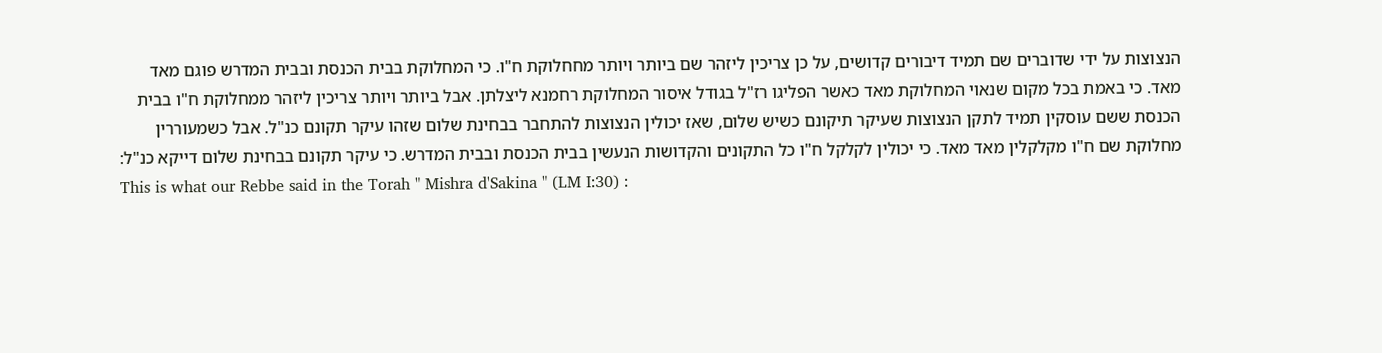הנצוצות על ידי שדוברים שם תמיד דיבורים קדושים, על כן צריכין ליזהר שם ביותר ויותר מחחלוקת ח"ו. כי המחלוקת בבית הכנסת ובבית המדרש פוגם מאד מאד. כי באמת בכל מקום שנאוי המחלוקת מאד כאשר הפליגו רז"ל בגודל איסור המחלוקת רחמנא ליצלתן. אבל ביותר ויותר צריכין ליזהר ממחלוקת ח"ו בבית הכנסת ששם עוסקין תמיד לתקן הנצוצות שעיקר תיקונם כשיש שלום, שאז יכולין הנצוצות להתחבר בבחינת שלום שזהו עיקר תקונם כנ"ל. אבל כשמעוררין מחלוקת שם ח"ו מקלקלין מאד מאד. כי יכולין לקלקל ח"ו כל התקונים והקדושות הנעשין בבית הכנסת ובבית המדרש. כי עיקר תקונם בבחינת שלום דייקא כנ"ל:
This is what our Rebbe said in the Torah " Mishra d'Sakina " (LM I:30) :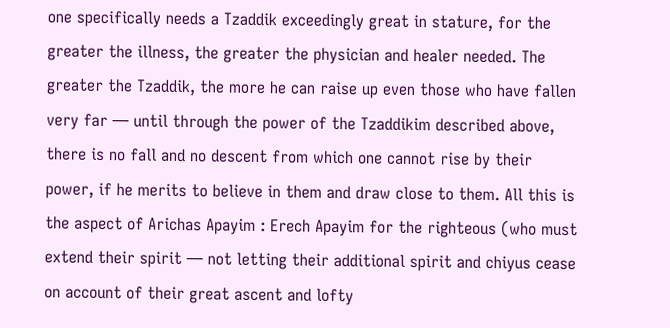one specifically needs a Tzaddik exceedingly great in stature, for the greater the illness, the greater the physician and healer needed. The greater the Tzaddik, the more he can raise up even those who have fallen very far — until through the power of the Tzaddikim described above, there is no fall and no descent from which one cannot rise by their power, if he merits to believe in them and draw close to them. All this is the aspect of Arichas Apayim : Erech Apayim for the righteous (who must extend their spirit — not letting their additional spirit and chiyus cease on account of their great ascent and lofty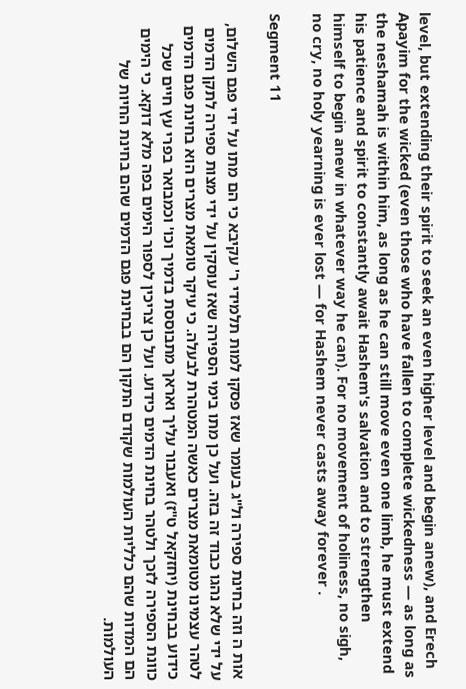level, but extending their spirit to seek an even higher level and begin anew), and Erech Apayim for the wicked (even those who have fallen to complete wickedness — as long as the neshamah is within him, as long as he can still move even one limb, he must extend his patience and spirit to constantly await Hashem's salvation and to strengthen himself to begin anew in whatever way he can). For no movement of holiness, no sigh, no cry, no holy yearning is ever lost — for Hashem never casts away forever .

Segment 11

אות ה וזה בחינת ספירה ול"ג בעומר שאז פסקו למות תלמידי ר' עקיבא כי הם מתו על ידי פגם השלום, על ידי שלא נהגו כבוד זה בזה. ועל כן מתו בימי הספירה שאז עוסקין על ידי מצות ספירה לתקן הדמים לטהר עצמינו מטומאת מצרים כאשה המטהרת לבעלה. כי עיקר טומאת מצרים הוא בחינת פגם הדמים כידוע בבחינת (יחזקאל ט"ז) ואעבור עליך ואראך מתבוססת בדמיך וכו' וכמבואר בפרי עץ חיים שכל כוונת הספירה לזכך ולטהר בחינת הדמים כידוע. ועל כן צריכין לספור הימים בפה מלא דוקא. כי הימים הם המדות שהם כלליות העולמות שקודם התקון הם בבחינת פגם הדמים שהם בחינת החיות של העולמות.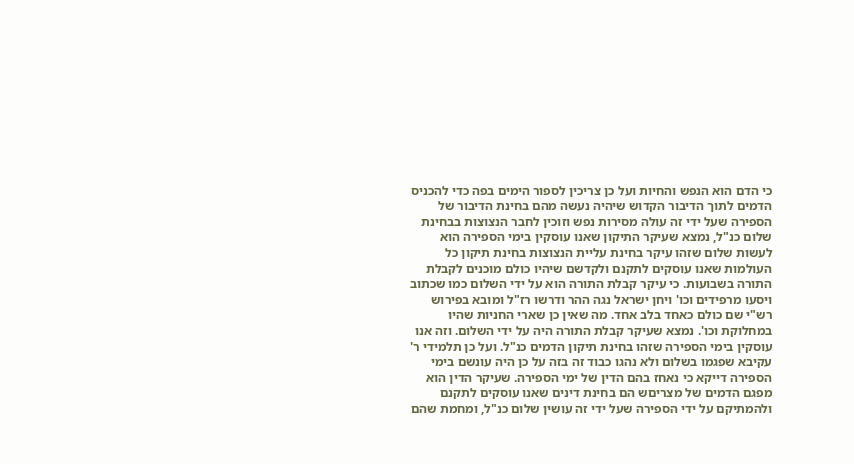כי הדם הוא הנפש והחיות ועל כן צריכין לספור הימים בפה כדי להכניס הדמים לתוך הדיבור הקדוש שיהיה נעשה מהם בחינת הדיבור של הספירה שעל ידי זה עולה מסירות נפש וזוכין לחבר הנצוצות בבחינת שלום כנ"ל, נמצא שעיקר התיקון שאנו עוסקין בימי הספירה הוא לעשות שלום שזהו עיקר בחינת עליית הנצוצות בחינת תיקון כל העולמות שאנו עוסקים לתקנם ולקדשם שיהיו כולם מוכנים לקבלת התורה בשבועות. כי עיקר קבלת התורה הוא על ידי השלום כמו שכתוב ויסעו מרפידים וכו' ויחן ישראל נגה ההר ודרשו רז"ל ומובא בפירוש רש"י שם כולם כאחד בלב אחד. מה שאין כן שארי החניות שהיו במחלוקת וכו'. נמצא שעיקר קבלת התורה היה על ידי השלום. וזה אנו עוסקין בימי הספירה שזהו בחינת תיקון הדמים כנ"ל. ועל כן תלמידי ר' עקיבא שפגמו בשלום ולא נהגו כבוד זה בזה על כן היה עונשם בימי הספירה דייקא כי נאחז בהם הדין של ימי הספירה. שעיקר הדין הוא מפגם הדמים של מצריםש הם בחינת דינים שאנו עוסקים לתקנם ולהמתיקם על ידי הספירה שעל ידי זה עושין שלום כנ"ל, ומחמת שהם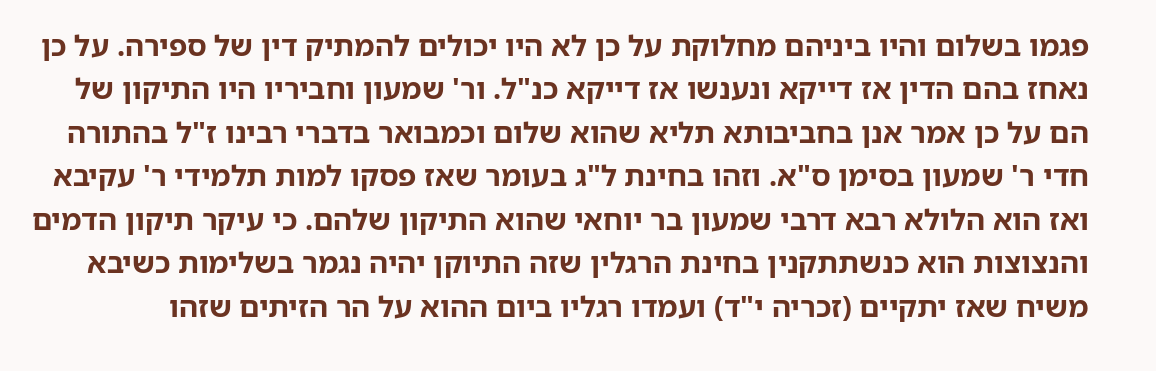פגמו בשלום והיו ביניהם מחלוקת על כן לא היו יכולים להמתיק דין של ספירה. על כן נאחז בהם הדין אז דייקא ונענשו אז דייקא כנ"ל. ור' שמעון וחביריו היו התיקון של הם על כן אמר אנן בחביבותא תליא שהוא שלום וכמבואר בדברי רבינו ז"ל בהתורה חדי ר' שמעון בסימן ס"א. וזהו בחינת ל"ג בעומר שאז פסקו למות תלמידי ר' עקיבא ואז הוא הלולא רבא דרבי שמעון בר יוחאי שהוא התיקון שלהם. כי עיקר תיקון הדמים והנצוצות הוא כנשתתקנין בחינת הרגלין שזה התיוקן יהיה נגמר בשלימות כשיבא משיח שאז יתקיים (זכריה י"ד) ועמדו רגליו ביום ההוא על הר הזיתים שזהו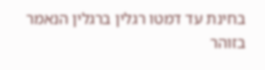בחינת עד דמטו רגלין ברגלין הנאמר בזוהר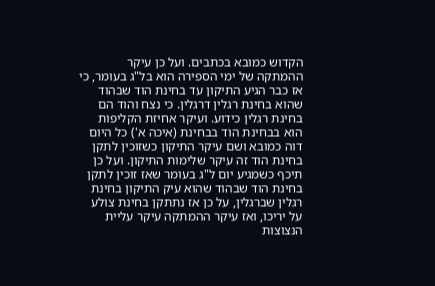הקדוש כמובא בכתבים. ועל כן עיקר ההמתקה של ימי הספירה הוא בל"ג בעומר, כי אז כבר הגיע התיקון עד בחינת הוד שבהוד שהוא בחינת רגלין דרגלין. כי נצח והוד הם בחינת רגלין כידוע. ועיקר אחיזת הקליפות הוא בבחינת הוד בבחינת (איכה א') כל היום דוה כמובא ושם עיקר התיקון כשזוכין לתקן בחינת הוד זה עיקר שלימות התיקון. ועל כן תיכף כשמגיע יום ל"ג בעומר שאז זוכין לתקן בחינת הוד שבהוד שהוא עיק התיקון בחינת רגלין שברגלין, על כן אז נתתקן בחינת צולע על יריכו, ואז עיקר ההמתקה עיקר עליית הנצוצות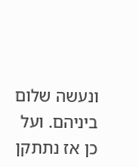ונעשה שלום ביניהם. ועל כן אז נתתקן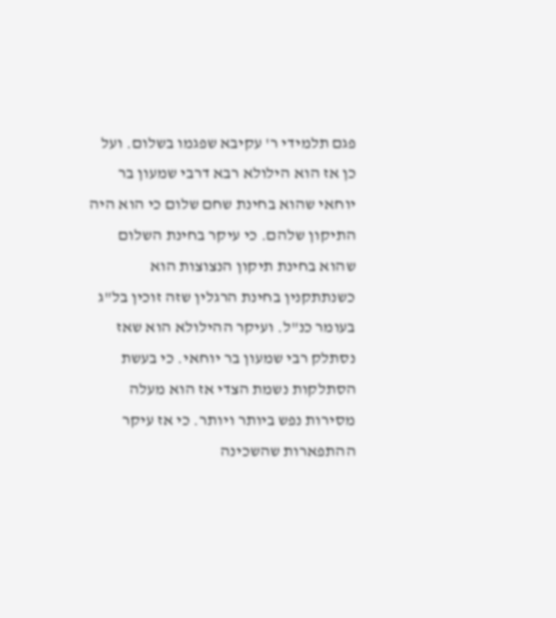פגם תלמידי ר' עקיבא שפגמו בשלום. ועל כן אז הוא הילולא רבא דרבי שמעון בר יוחאי שהוא בחינת שחם שלום כי הוא היה התיקון שלהם. כי עיקר בחינת השלום שהוא בחינת תיקון הנצוצות הוא כשנתתקנין בחינת הרגלין שזה זוכין בל"ג בעומר כנ"ל. ועיקר ההילולא הוא שאז נסתלק רבי שמעון בר יוחאי. כי בעשת הסתלקות נשמת הצדי אז הוא מעלה מסירות נפש ביותר ויותר. כי אז עיקר ההתפארות שהשכינה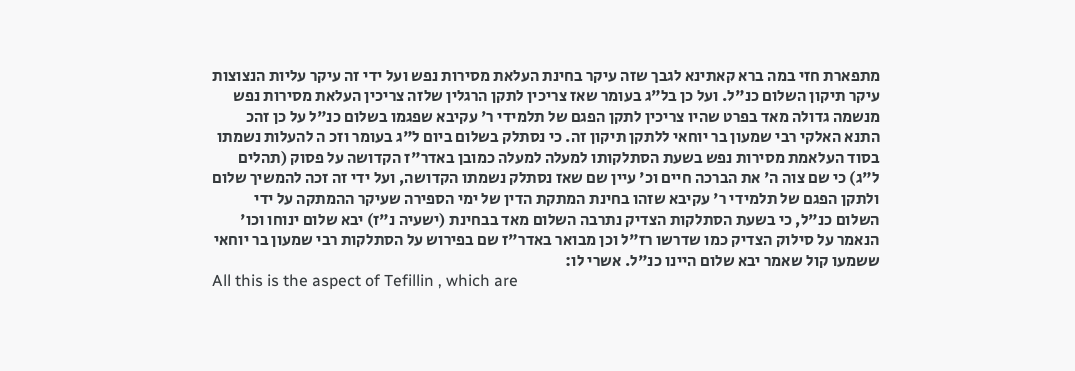מתפארת חזי במה ברא קאתינא לגבך שזה עיקר בחינת העלאת מסירות נפש ועל ידי זה עיקר עליות הנצוצות עיקר תיקון השלום כנ"ל. ועל כן בל"ג בעומר שאז צריכין לתקן הרגלין שלזה צריכין העלאת מסירות נפש מנשמה גדולה מאד בפרט שהיו צריכין לתקן הפגם של תלמידי ר' עקיבא שפגמו בשלום כנ"ל על כן זהכ התנא האלקי רבי שמעון בר יוחאי ללתקן תיקון זה. כי נסתלק בשלום ביום ל"ג בעומר וזכ ה להעלות נשמתו בסוד העלאמת מסירות נפש בשעת הסתלקותו למעלה למעלה כמובן באדר"ז הקדושה על פסוק (תהלים ל"ג) כי שם צוה ה' את הברכה חיים וכ' עיין שם שאז נסתלק נשמתו הקדושה, ועל ידי זה זכה להמשיך שלום ולתקן הפגם של תלמידי ר' עקיבא שזהו בחינת המתקת הדין של ימי הספירה שעיקר ההמתקה על ידי השלום כנ"ל, כי בשעת הסתלקות הצדיק נתרבה השלום מאד בבחינת (ישעיה נ"ז) יבא שלום ינוחו וכו' הנאמר על סילוק הצדיק כמו שדרשו רז"ל וכן מבואר באדר"ז שם בפירוש על הסתלקות רבי שמעון בר יוחאי ששמעו קול שאמר יבא שלום היינו כנ"ל. אשרי לו:
All this is the aspect of Tefillin , which are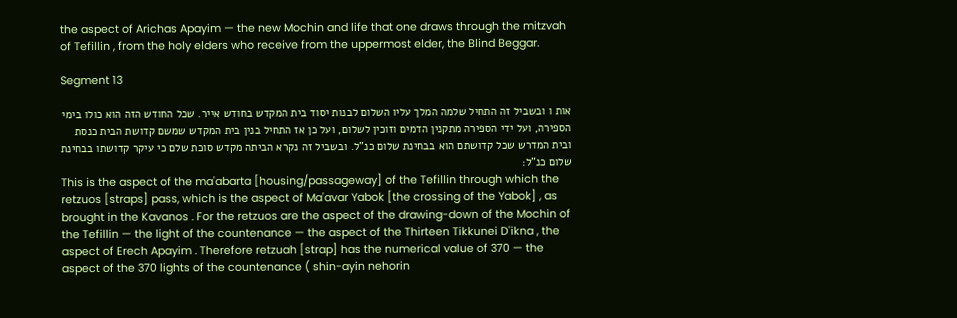the aspect of Arichas Apayim — the new Mochin and life that one draws through the mitzvah of Tefillin , from the holy elders who receive from the uppermost elder, the Blind Beggar.

Segment 13

אות ו ובשביל זה התחיל שלמה המלך עליו השלום לבנות יסוד בית המקדש בחודש אייר. שכל החודש הזה הוא כולו בימי הספירה, ועל ידי הספירה מתקנין הדמים וזוכין לשלום, ועל כן אז התחיל בנין בית המקדש שמשם קדושת הבית כנסת ובית המדרש שכל קדושתם הוא בבחינת שלום כנ"ל. ובשביל זה נקרא הביתה מקדש סוכת שלם כי עיקר קדושתו בבחינת שלום כנ"ל:
This is the aspect of the ma'abarta [housing/passageway] of the Tefillin through which the retzuos [straps] pass, which is the aspect of Ma'avar Yabok [the crossing of the Yabok] , as brought in the Kavanos . For the retzuos are the aspect of the drawing-down of the Mochin of the Tefillin — the light of the countenance — the aspect of the Thirteen Tikkunei D'ikna , the aspect of Erech Apayim . Therefore retzuah [strap] has the numerical value of 370 — the aspect of the 370 lights of the countenance ( shin-ayin nehorin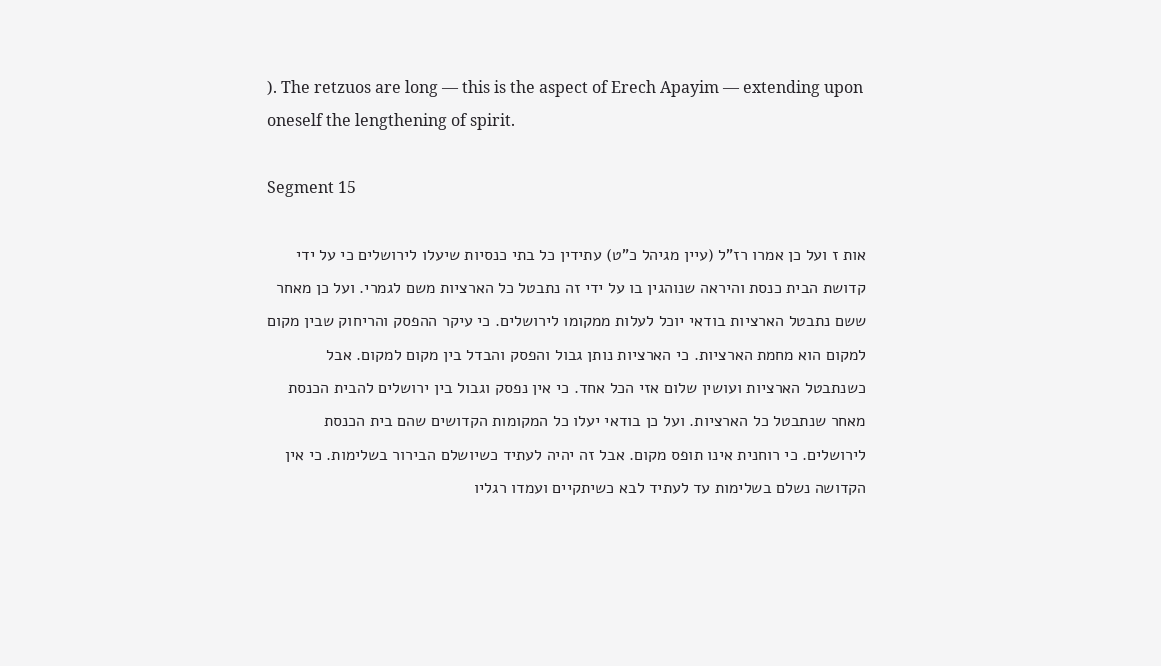). The retzuos are long — this is the aspect of Erech Apayim — extending upon oneself the lengthening of spirit.

Segment 15

אות ז ועל כן אמרו רז"ל (עיין מגיהל כ"ט) עתידין כל בתי כנסיות שיעלו לירושלים כי על ידי קדושת הבית כנסת והיראה שנוהגין בו על ידי זה נתבטל כל הארציות משם לגמרי. ועל כן מאחר ששם נתבטל הארציות בודאי יוכל לעלות ממקומו לירושלים. כי עיקר ההפסק והריחוק שבין מקום למקום הוא מחמת הארציות. כי הארציות נותן גבול והפסק והבדל בין מקום למקום. אבל כשנתבטל הארציות ועושין שלום אזי הכל אחד. כי אין נפסק וגבול בין ירושלים להבית הכנסת מאחר שנתבטל כל הארציות. ועל כן בודאי יעלו כל המקומות הקדושים שהם בית הכנסת לירושלים. כי רוחנית אינו תופס מקום. אבל זה יהיה לעתיד כשיושלם הבירור בשלימות. כי אין הקדושה נשלם בשלימות עד לעתיד לבא כשיתקיים ועמדו רגליו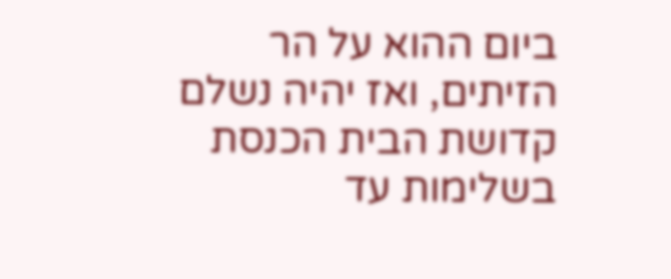ביום ההוא על הר הזיתים, ואז יהיה נשלם קדושת הבית הכנסת בשלימות עד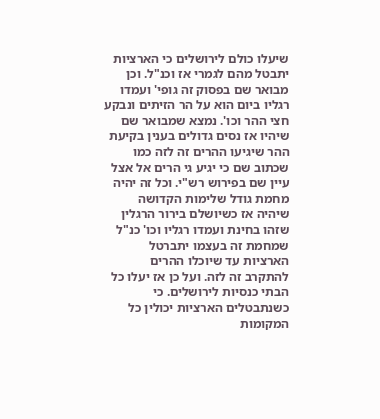שיעלו כולם לירושלים כי הארציות יתבטל מהם לגמרי אז וכנ"ל. וכן מבואר שם בפסוק זה גופי' ועמדו רגליו ביום הוא על הר הזיתים ונבקע חצי ההר וכו'. נמצא שמבואר שם שיהיו אז נסים גדולים בענין בקיעת ההר שיגיעו ההרים זה לזה כמו שכתוב שם כי יגיע גי הרים אל אצל עיין שם בפירוש רש"י. וכל זה יהיה מחמת גודל שלימות הקדושה שיהיה אז כשיושלם בירור הרגלין שזהו בחינת ועמדו רגליו וכו' כנ"ל שמחמת זה בעצמו יתברטל הארציות עד שיוכלו ההרים להתקרב זה לזה. ועל כן אז יעלו כל הבתי כנסיות לירושלים. כי כשנתבטלים הארציות יכולין כל המקומות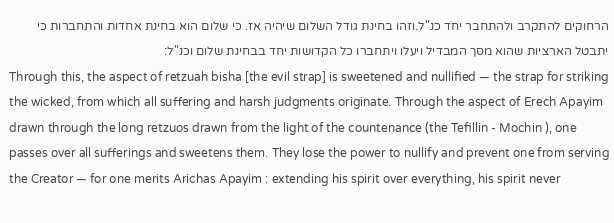הרחוקים להתקרב ולהתחבר יחד כנ"ל.וזהו בחינת גודל השלום שיהיה אז. כי שלום הוא בחינת אחדות והתחברות כי יתבטל הארציות שהוא מסך המבדיל ויעלו ויתחברו כל הקדושות יחד בבחינת שלום וכנ"ל:
Through this, the aspect of retzuah bisha [the evil strap] is sweetened and nullified — the strap for striking the wicked, from which all suffering and harsh judgments originate. Through the aspect of Erech Apayim drawn through the long retzuos drawn from the light of the countenance (the Tefillin - Mochin ), one passes over all sufferings and sweetens them. They lose the power to nullify and prevent one from serving the Creator — for one merits Arichas Apayim : extending his spirit over everything, his spirit never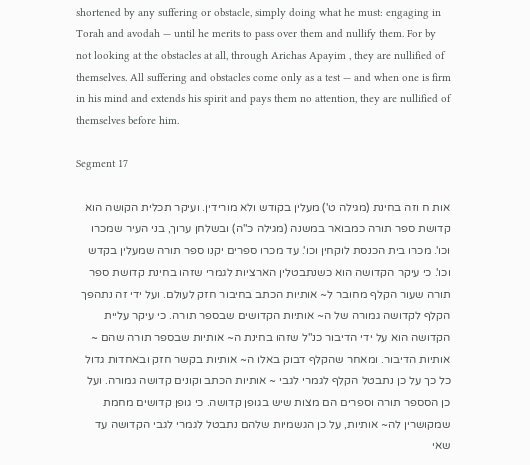shortened by any suffering or obstacle, simply doing what he must: engaging in Torah and avodah — until he merits to pass over them and nullify them. For by not looking at the obstacles at all, through Arichas Apayim , they are nullified of themselves. All suffering and obstacles come only as a test — and when one is firm in his mind and extends his spirit and pays them no attention, they are nullified of themselves before him.

Segment 17

אות ח וזה בחינת (מגילה ט') מעלין בקודש ולא מורידין. ועיקר תכלית הקושה הוא קדושת ספר תורה כמבואר במשנה (מגילה כ"ה) ובשלחן ערוך, בני העיר שמכרו וכו'. מכרו בית הכנסת לוקחין וכו'. עד מכרו ספרים יקנו ספר תורה שמעלין בקדש וכו'. כי עיקר הקדושה הוא כשנתבטלין הארציות לגמרי שזהו בחינת קדושת ספר תורה שעור הקלף מחובר ל~ אותיות הכתב בחיבור חזק לעולם. ועל ידי זה נתהפך הקלף לקדושה גמורה של ה~ אותיות הקדושים שבספר תורה. כי עיקר עליית הקדושה הוא על ידי הדיבור כנ"ל שזהו בחינת ה~ אותיות שבספר תורה שהם ~ אותיות הדיבור. ומאחר שהקלף דבוק באלו ה~ אותיות בקשר חזק ובאחדות גדול כל כך על כן נתבטל הקלף לגמרי לגבי ~ אותיות הכתב וקונים קדושה גמורה. ועל כן הסספר תורה וספרים הם מצות שיש בגופן קדושה. כי גופן קדושים מחמת שמקושרין לה~ אותיות, על כן הגשמיות שלהם נתבטל לגמרי לגבי הקדושה עד שאי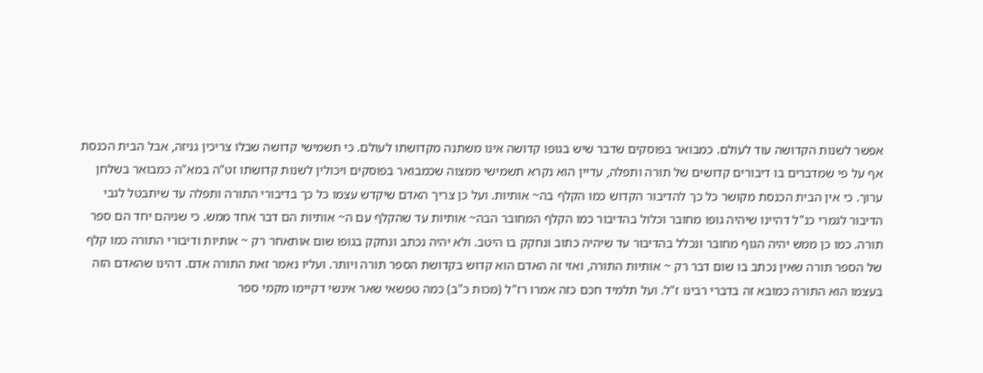אפשר לשנות הקדושה עוד לעולם. כמבואר בפוסקים שדבר שיש בגופו קדושה אינו משתנה מקדושתו לעולם. כי תשמישי קדושה שבלו צריכין גניזה, אבל הבית הכנסת אף על פי שמדברים בו דיבורים קדושים של תורה ותפלה, עדיין הוא נקרא תשמישי ממצוה שכמבואר בפוסקים ויכולין לשנות קדושתו זט"ה במא"ה כמבואר בשלחן ערוך. כי אין הבית הכנסת מקושר כל כך להדיבור הקדוש כמו הקלף בה~ אותיות. ועל כן צריך האדם שיקדש עצמו כל כך בדיבורי התורה ותפלה עד שיתבטל לגבי הדיבור לגמרי כנ"ל דהיינו שיהיה גופו מחובר וכלול בהדיבור כמו הקלף המחובר הבה~ אותיות עד שהקלף עם ה~ אותיות הם דבר אחד ממש. כי שניהם יחד הם ספר תורה. כמו כן ממש יהיה הגוף מחובר ונכלל בהדיבור עד שיהיה כתוב ונחקק בו היטב. ולא יהיה נכתב ונחקק בגופו שום אותאחר רק ~ אותיות ודיבורי התורה כמו קלף של הספר תורה שאין נכתב בו שום דבר רק ~ אותיות התורה, ואזי זה האדם הוא קדוש בקדושת הספר תורה ויותר. ועליו נאמר זאת התורה אדם. דהינו שהאדם הזה בעצמו הוא התורה כמובא זה בדברי רבינו ז"ל. ועל תלמיד חכם כזה אמרו רז"ל (מכות כ"ב) כמה טפשאי שאר אינשי דקיימו מקמי ספר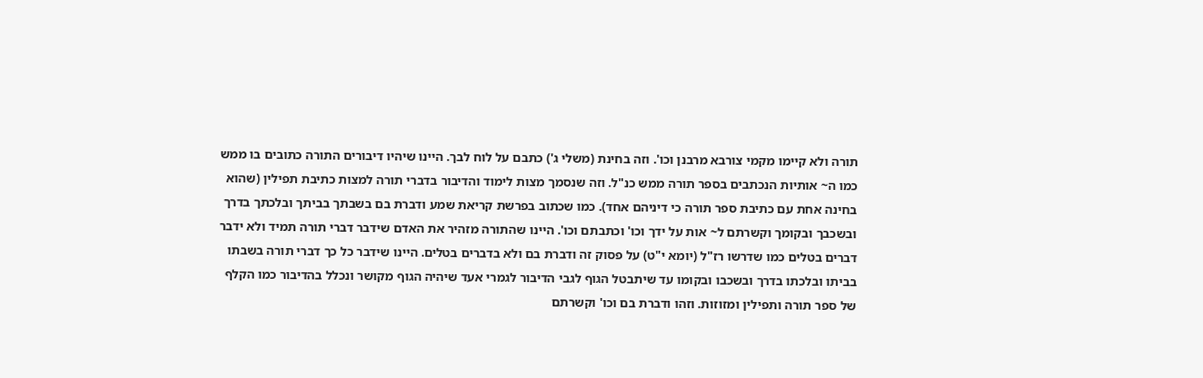תורה ולא קיימו מקמי צורבא מרבנן וכו'. וזה בחינת (משלי ג') כתבם על לוח לבך. היינו שיהיו דיבורים התורה כתובים בו ממש כמו ה~ אותיות הנכתבים בספר תורה ממש כנ"ל. וזה שנסמך מצות לימוד והדיבור בדברי תורה למצות כתיבת תפילין (שהוא בחינה אחת עם כתיבת ספר תורה כי דיניהם אחד). כמו שכתוב בפרשת קריאת שמע ודברת בם בשבתך בביתך ובלכתך בדרך ובשכבך ובקומך וקשרתם ל~ אות על ידך וכו' וכתבתם וכו'. היינו שהתורה מזהיר את האדם שידבר דברי תורה תמיד ולא ידבר דברים בטלים כמו שדרשו רז"ל (יומא י"ט) על פסוק זה ודברת בם ולא בדברים בטלים. היינו שידבר כל כך דברי תורה בשבתו בביתו ובלכתו בדרך ובשכבו ובקומו עד שיתבטל הגוף לגבי הדיבור לגמרי אעד שיהיה הגוף מקושר ונכלל בהדיבור כמו הקלף של ספר תורה ותפילין ומזוזות. וזהו ודברת בם וכו' וקשרתם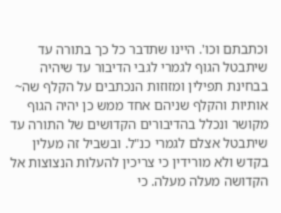וכתבתם וכו'. היינו שתדבר כל כך בתורה עד שיתבטל הגוף לגמרי לגבי הדיבור עד שיהיה בבחינת תפילין ומזוזות הנכתבים על הקלף שה~ אותיות והקלף שניהם אחד ממש כן יהיה הגוף מקושר ונכלל בהדיבורים הקדושים של התורה עד שיתבטל אצלם לגמרי כנ"ל. ובשביל זה מעלין בקדש ולא מורידין כי צריכין להעלות הנצוצות אל הקדושה מעלה מעלה. כי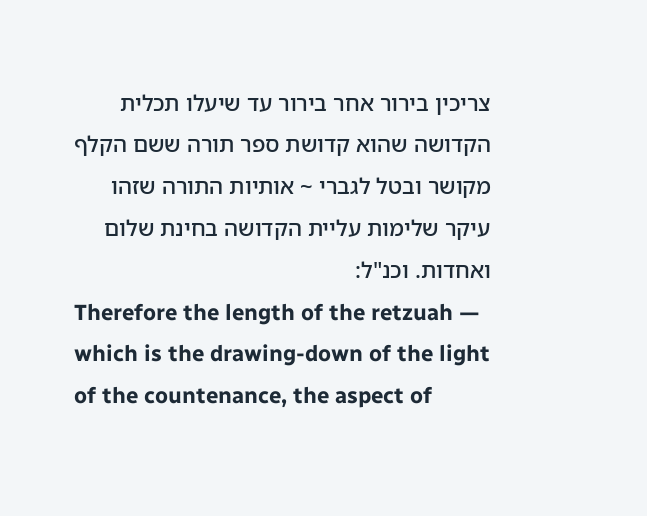צריכין בירור אחר בירור עד שיעלו תכלית הקדושה שהוא קדושת ספר תורה ששם הקלף מקושר ובטל לגברי ~ אותיות התורה שזהו עיקר שלימות עליית הקדושה בחינת שלום ואחדות. וכנ"ל:
Therefore the length of the retzuah — which is the drawing-down of the light of the countenance, the aspect of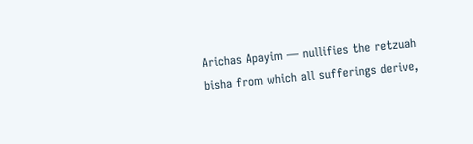Arichas Apayim — nullifies the retzuah bisha from which all sufferings derive,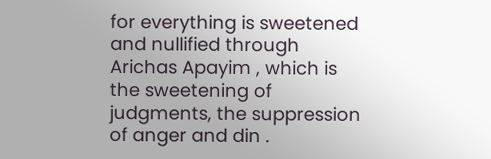for everything is sweetened and nullified through Arichas Apayim , which is the sweetening of judgments, the suppression of anger and din .